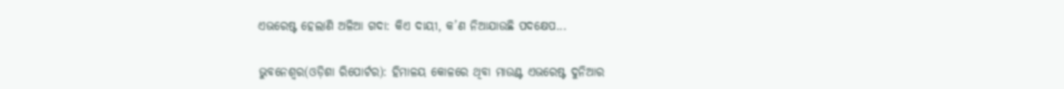ଏଭରେଷ୍ଟ ହେଲାଣି ଅଳିଆ ଗଦା: କିଏ ଦାୟୀ, କ’ଣ ନିଆଯାଉଛି ପଦକ୍ଷେପ...

ଭୁବନେଶ୍ୱର(ଓଡ଼ିଶା ରିପୋର୍ଟର): ହିମାଳୟ କୋଳରେ ଥିବା ମାଉଣ୍ଟ ଏଭରେଷ୍ଟ ଦୁନିଆର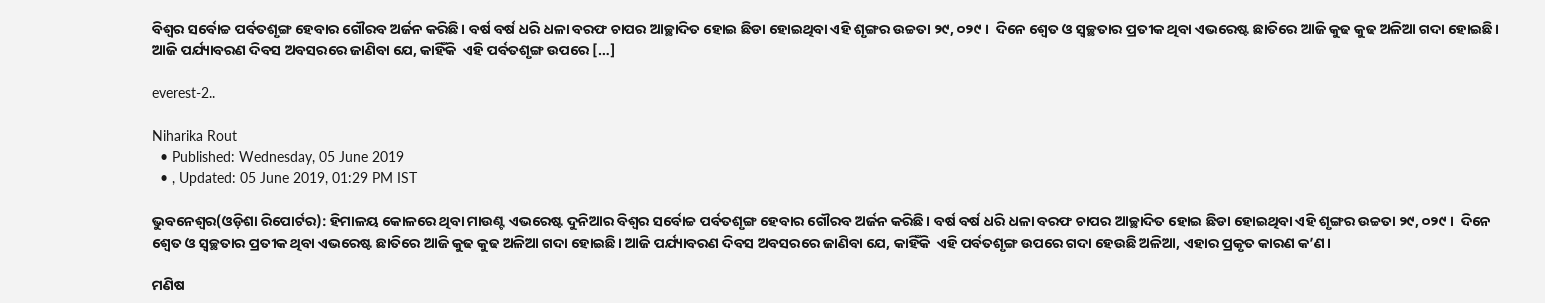ବିଶ୍ୱର ସର୍ବୋଚ୍ଚ ପର୍ବତଶୃଙ୍ଗ ହେବାର ଗୌରବ ଅର୍ଜନ କରିଛି। ବର୍ଷ ବର୍ଷ ଧରି ଧଳା ବରଫ ଚାପର ଆଚ୍ଛାଦିତ ହୋଇ ଛିଡା ହୋଇଥିବା ଏହି ଶୃଙ୍ଗର ଉଚ୍ଚତା ୨୯, ୦୨୯ ।  ଦିନେ ଶ୍ୱେତ ଓ ସ୍ୱଚ୍ଛତାର ପ୍ରତୀକ ଥିବା ଏଭରେଷ୍ଟ ଛାତିରେ ଆଜି କୁଢ କୁଢ ଅଳିଆ ଗଦା ହୋଇଛି। ଆଜି ପର୍ଯ୍ୟାବରଣ ଦିବସ ଅବସରରେ ଜାଣିବା ଯେ, କାହିଁକି  ଏହି ପର୍ବତଶୃଙ୍ଗ ଉପରେ […]

everest-2..

Niharika Rout
  • Published: Wednesday, 05 June 2019
  • , Updated: 05 June 2019, 01:29 PM IST

ଭୁବନେଶ୍ୱର(ଓଡ଼ିଶା ରିପୋର୍ଟର): ହିମାଳୟ କୋଳରେ ଥିବା ମାଉଣ୍ଟ ଏଭରେଷ୍ଟ ଦୁନିଆର ବିଶ୍ୱର ସର୍ବୋଚ୍ଚ ପର୍ବତଶୃଙ୍ଗ ହେବାର ଗୌରବ ଅର୍ଜନ କରିଛି। ବର୍ଷ ବର୍ଷ ଧରି ଧଳା ବରଫ ଚାପର ଆଚ୍ଛାଦିତ ହୋଇ ଛିଡା ହୋଇଥିବା ଏହି ଶୃଙ୍ଗର ଉଚ୍ଚତା ୨୯, ୦୨୯ ।  ଦିନେ ଶ୍ୱେତ ଓ ସ୍ୱଚ୍ଛତାର ପ୍ରତୀକ ଥିବା ଏଭରେଷ୍ଟ ଛାତିରେ ଆଜି କୁଢ କୁଢ ଅଳିଆ ଗଦା ହୋଇଛି। ଆଜି ପର୍ଯ୍ୟାବରଣ ଦିବସ ଅବସରରେ ଜାଣିବା ଯେ, କାହିଁକି  ଏହି ପର୍ବତଶୃଙ୍ଗ ଉପରେ ଗଦା ହେଉଛି ଅଳିଆ, ଏହାର ପ୍ରକୃତ କାରଣ କ’ଣ।

ମଣିଷ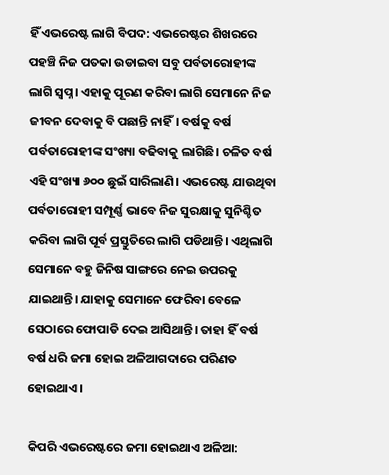ହିଁ ଏଭରେଷ୍ଟ ଲାଗି ବିପଦ: ଏଭରେଷ୍ଟର ଶିଖରରେ ପହଞ୍ଚି ନିଜ ପତକା ଉଡାଇବା ସବୁ ପର୍ବତାରୋହୀଙ୍କ ଲାଗି ସ୍ୱପ୍ନ। ଏହାକୁ ପୂରଣ କରିବା ଲାଗି ସେମାନେ ନିଜ ଜୀବନ ଦେବାକୁ ବି ପଛାନ୍ତି ନାହିଁ। ବର୍ଷକୁ ବର୍ଷ ପର୍ବତାରୋହୀଙ୍କ ସଂଖ୍ୟା ବଢିବାକୁ ଲାଗିଛି। ଚଳିତ ବର୍ଷ ଏହି ସଂଖ୍ୟା ୬୦୦ ଛୁଇଁ ସାରିଲାଣି। ଏଭରେଷ୍ଟ ଯାଉଥିବା ପର୍ବତାରୋହୀ ସମ୍ପୂର୍ଣ୍ଣ ଭାବେ ନିଜ ସୁରକ୍ଷାକୁ ସୁନିଶ୍ଚିତ କରିବା ଲାଗି ପୂର୍ବ ପ୍ରସ୍ତୁତିରେ ଲାଗି ପଡିଥାନ୍ତି। ଏଥିଲାଗି ସେମାନେ ବହୁ ଜିନିଷ ସାଙ୍ଗରେ ନେଇ ଉପରକୁ ଯାଇଥାନ୍ତି। ଯାହାକୁ ସେମାନେ ଫେରିବା ବେଳେ ସେଠାରେ ଫୋପାଡି ଦେଇ ଆସିଥାନ୍ତି। ତାହା ହିଁ ବର୍ଷ ବର୍ଷ ଧରି ଜମା ହୋଇ ଅଳିଆଗଦାରେ ପରିଣତ ହୋଇଥାଏ।

କିପରି ଏଭରେଷ୍ଟରେ ଜମା ହୋଇଥାଏ ଅଳିଆ: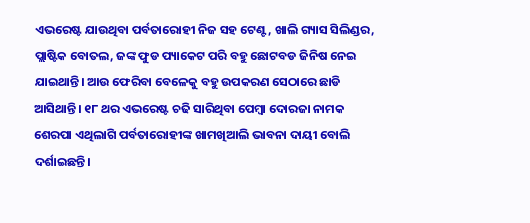ଏଭରେଷ୍ଟ ଯାଉଥିବା ପର୍ବତାରୋହୀ ନିଜ ସହ ଟେଣ୍ଟ, ଖାଲି ଗ୍ୟାସ ସିଲିଣ୍ଡର, ପ୍ଲାଷ୍ଟିକ ବୋତଲ, ଜଙ୍କ ଫୁଡ ପ୍ୟାକେଟ ପରି ବହୁ ଛୋଟବଡ ଜିନିଷ ନେଇ ଯାଇଥାନ୍ତି। ଆଉ ଫେରିବା ବେଳେକୁ ବହୁ ଉପକରଣ ସେଠାରେ ଛାଡି ଆସିଥାନ୍ତି। ୧୮ ଥର ଏଭରେଷ୍ଟ ଚଢି ସାରିଥିବା ପେମ୍ବା ଦୋରଜା ନାମକ ଶେରପା ଏଥିଲାଗି ପର୍ବତାରୋହୀଙ୍କ ଖାମଖିଆଲି ଭାବନା ଦାୟୀ ବୋଲି ଦର୍ଶାଇଛନ୍ତି।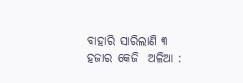ବାହାରି ସାରିଲାଣି ୩ ହଜାର କେଜି  ଅଳିଆ :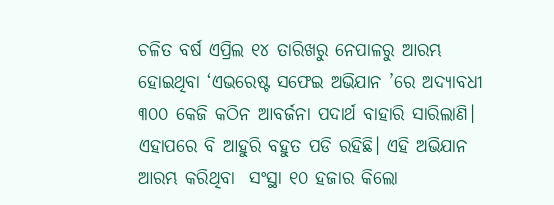ଚଳିତ ବର୍ଷ ଏପ୍ରିଲ ୧୪ ତାରିଖରୁ ନେପାଳରୁ ଆରମ୍ଭ ହୋଇଥିବା ‘ଏଭରେଷ୍ଟ ସଫେଇ ଅଭିଯାନ ’ରେ ଅଦ୍ୟାବଧୀ ୩୦୦ କେଜି କଠିନ ଆବର୍ଜନା ପଦାର୍ଥ ବାହାରି ସାରିଲାଣି।  ଏହାପରେ ବି ଆହୁରି ବହୁତ ପଡି ରହିଛି। ଏହି ଅଭିଯାନ ଆରମ୍ଭ କରିଥିବା  ସଂସ୍ଥା ୧୦ ହଜାର କିଲୋ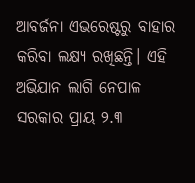ଆବର୍ଜନା ଏଭରେଷ୍ଟରୁ ବାହାର କରିବା ଲକ୍ଷ୍ୟ ରଖିଛନ୍ତି। ଏହି ଅଭିଯାନ ଲାଗି ନେପାଳ ସରକାର ପ୍ରାୟ ୨.୩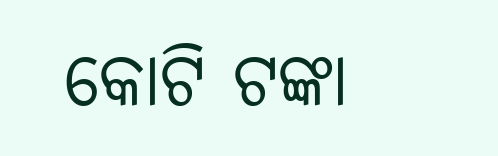କୋଟି ଟଙ୍କା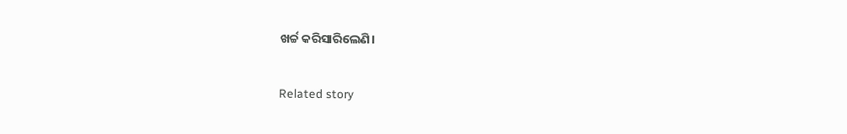ଖର୍ଚ୍ଚ କରିସାରିଲେଣି।

Related story